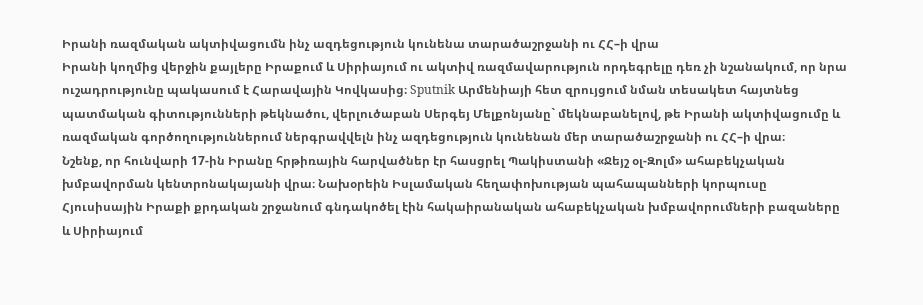Իրանի ռազմական ակտիվացումն ինչ ազդեցություն կունենա տարածաշրջանի ու ՀՀ–ի վրա
Իրանի կողմից վերջին քայլերը Իրաքում և Սիրիայում ու ակտիվ ռազմավարություն որդեգրելը դեռ չի նշանակում, որ նրա ուշադրությունը պակասում է Հարավային Կովկասից։ Sputnik Արմենիայի հետ զրույցում նման տեսակետ հայտնեց պատմական գիտությունների թեկնածու, վերլուծաբան Սերգեյ Մելքոնյանը` մեկնաբանելով, թե Իրանի ակտիվացումը և ռազմական գործողություններում ներգրավվելն ինչ ազդեցություն կունենան մեր տարածաշրջանի ու ՀՀ–ի վրա։
Նշենք, որ հունվարի 17-ին Իրանը հրթիռային հարվածներ էր հասցրել Պակիստանի «Ջեյշ օլ-Զոլմ» ահաբեկչական խմբավորման կենտրոնակայանի վրա։ Նախօրեին Իսլամական հեղափոխության պահապանների կորպուսը Հյուսիսային Իրաքի քրդական շրջանում գնդակոծել էին հակաիրանական ահաբեկչական խմբավորումների բազաները և Սիրիայում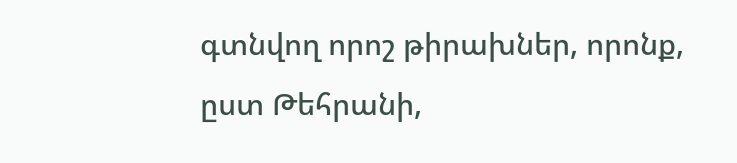գտնվող որոշ թիրախներ, որոնք, ըստ Թեհրանի,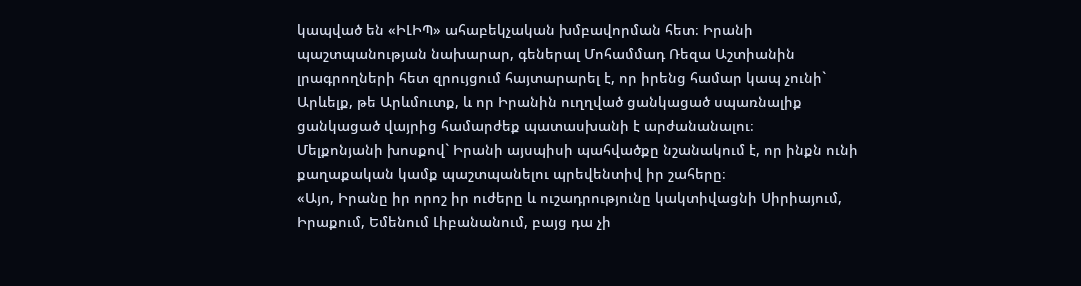կապված են «ԻԼԻՊ» ահաբեկչական խմբավորման հետ։ Իրանի պաշտպանության նախարար, գեներալ Մոհամմադ Ռեզա Աշտիանին լրագրողների հետ զրույցում հայտարարել է, որ իրենց համար կապ չունի` Արևելք, թե Արևմուտք, և որ Իրանին ուղղված ցանկացած սպառնալիք ցանկացած վայրից համարժեք պատասխանի է արժանանալու։
Մելքոնյանի խոսքով` Իրանի այսպիսի պահվածքը նշանակում է, որ ինքն ունի քաղաքական կամք պաշտպանելու պրեվենտիվ իր շահերը։
«Այո, Իրանը իր որոշ իր ուժերը և ուշադրությունը կակտիվացնի Սիրիայում, Իրաքում, Եմենում Լիբանանում, բայց դա չի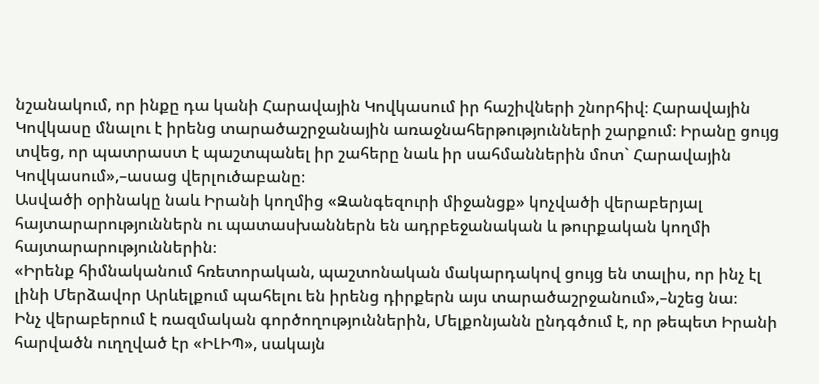նշանակում, որ ինքը դա կանի Հարավային Կովկասում իր հաշիվների շնորհիվ։ Հարավային Կովկասը մնալու է իրենց տարածաշրջանային առաջնահերթությունների շարքում։ Իրանը ցույց տվեց, որ պատրաստ է պաշտպանել իր շահերը նաև իր սահմաններին մոտ` Հարավային Կովկասում»,–ասաց վերլուծաբանը։
Ասվածի օրինակը նաև Իրանի կողմից «Զանգեզուրի միջանցք» կոչվածի վերաբերյալ հայտարարություններն ու պատասխաններն են ադրբեջանական և թուրքական կողմի հայտարարություններին։
«Իրենք հիմնականում հռետորական, պաշտոնական մակարդակով ցույց են տալիս, որ ինչ էլ լինի Մերձավոր Արևելքում պահելու են իրենց դիրքերն այս տարածաշրջանում»,–նշեց նա։
Ինչ վերաբերում է ռազմական գործողություններին, Մելքոնյանն ընդգծում է, որ թեպետ Իրանի հարվածն ուղղված էր «ԻԼԻՊ», սակայն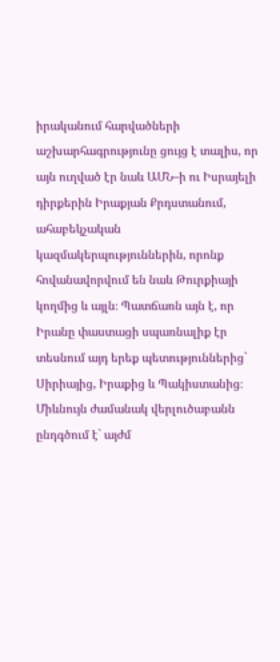իրականում հարվածների աշխարհագրությունը ցույց է տալիս, որ այն ուղված էր նաև ԱՄՆ–ի ու Իսրայելի դիրքերին Իրաքյան Քրդստանում, ահաբեկչական կազմակերպություններին, որոնք հովանավորվում են նաև Թուրքիայի կողմից և այլն։ Պատճառն այն է, որ Իրանը փաստացի սպառնալիք էր տեսնում այդ երեք պետություններից` Սիրիայից, Իրաքից և Պակիստանից։
Միևնույն ժամանակ վերլուծաբանն ընդգծում է` այժմ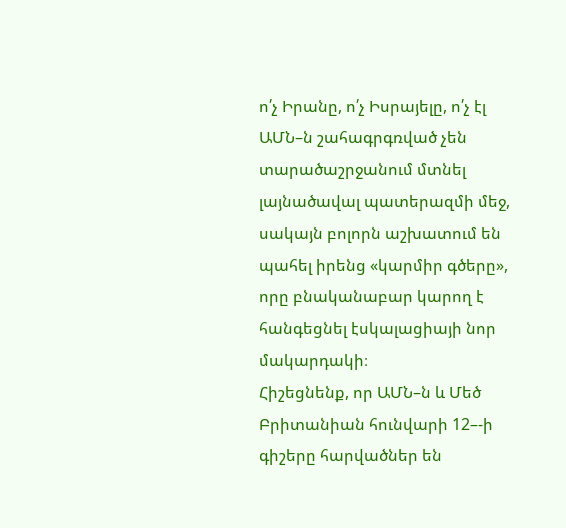ո՛չ Իրանը, ո՛չ Իսրայելը, ո՛չ էլ ԱՄՆ–ն շահագրգռված չեն տարածաշրջանում մտնել լայնածավալ պատերազմի մեջ, սակայն բոլորն աշխատում են պահել իրենց «կարմիր գծերը», որը բնականաբար կարող է հանգեցնել էսկալացիայի նոր մակարդակի։
Հիշեցնենք, որ ԱՄՆ–ն և Մեծ Բրիտանիան հունվարի 12–-ի գիշերը հարվածներ են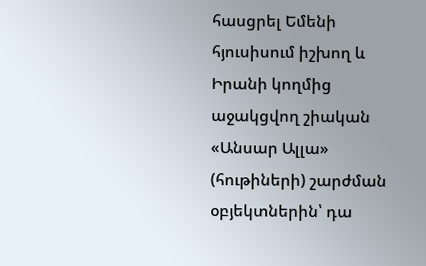հասցրել Եմենի հյուսիսում իշխող և Իրանի կողմից աջակցվող շիական «Անսար Ալլա» (հութիների) շարժման օբյեկտներին՝ դա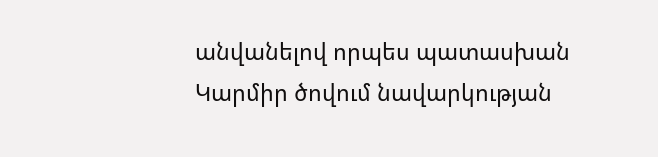անվանելով որպես պատասխան Կարմիր ծովում նավարկության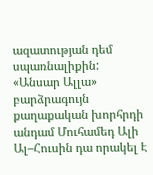ազատության դեմ սպառնալիքին:
«Անսար Ալլա» բարձրագույն քաղաքական խորհրդի անդամ Մուհամեդ Ալի Ալ–Հուսին դա որակել Է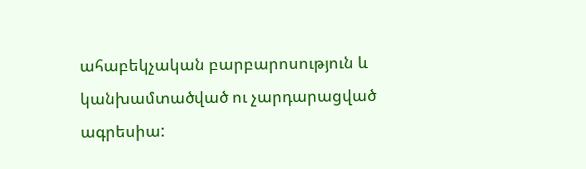ահաբեկչական բարբարոսություն և կանխամտածված ու չարդարացված ագրեսիա: